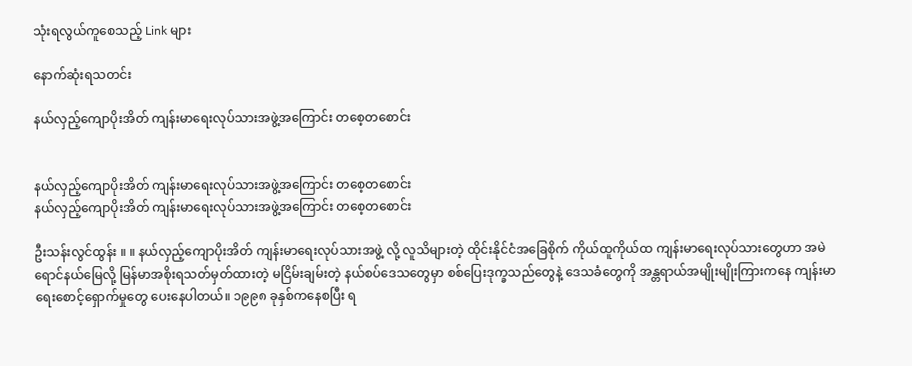သုံးရလွယ်ကူစေသည့် Link များ

နောက်ဆုံးရသတင်း

နယ်လှည့်ကျောပိုးအိတ် ကျန်းမာရေးလုပ်သားအဖွဲ့အကြောင်း တစေ့တစောင်း


နယ်လှည့်ကျောပိုးအိတ် ကျန်းမာရေးလုပ်သားအဖွဲ့အကြောင်း တစေ့တစောင်း
နယ်လှည့်ကျောပိုးအိတ် ကျန်းမာရေးလုပ်သားအဖွဲ့အကြောင်း တစေ့တစောင်း

ဦးသန်းလွင်ထွန်း ။ ။ နယ်လှည့်ကျောပိုးအိတ် ကျန်းမာရေးလုပ်သားအဖွဲ့ လို့ လူသိများတဲ့ ထိုင်းနိုင်ငံအခြေစိုက် ကိုယ်ထူကိုယ်ထ ကျန်းမာရေးလုပ်သားတွေဟာ အမဲရောင်နယ်မြေလို့ မြန်မာအစိုးရသတ်မှတ်ထားတဲ့ မငြိမ်းချမ်းတဲ့ နယ်စပ်ဒေသတွေမှာ စစ်ပြေးဒုက္ခသည်တွေနဲ့ ဒေသခံတွေကို အန္တရာယ်အမျိုးမျိုးကြားကနေ ကျန်းမာရေးစောင့်ရှောက်မှုတွေ ပေးနေပါတယ်။ ၁၉၉၈ ခုနှစ်ကနေစပြီး ရ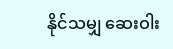နိုင်သမျှ ဆေးဝါး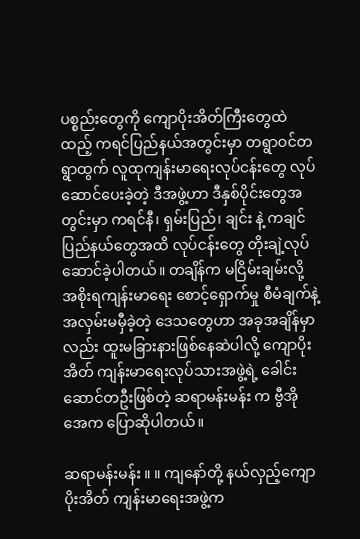ပစ္စည်းတွေကို ကျောပိုးအိတ်ကြီးတွေထဲထည့် ကရင်ပြည်နယ်အတွင်းမှာ တရွာဝင်တရွာထွက် လူထုကျန်းမာရေးလုပ်ငန်းတွေ လုပ်ဆောင်ပေးခဲ့တဲ့ ဒီအဖွဲ့ဟာ ဒီနှစ်ပိုင်းတွေအတွင်းမှာ ကရင်နီ၊ ရှမ်းပြည်၊ ချင်း နဲ့ ကချင်ပြည်နယ်တွေအထိ လုပ်ငန်းတွေ တိုးချဲ့လုပ်ဆောင်ခဲ့ပါတယ်။ တချိန်က မငြိမ်းချမ်းလို့ အစိုးရကျန်းမာရေး စောင့်ရှောက်မှု စီမံချက်နဲ့ အလှမ်းမမှီခဲ့တဲ့ ဒေသတွေဟာ အခုအချိန်မှာလည်း ထူးမခြားနားဖြစ်နေဆဲပါလို့ ကျောပိုးအိတ် ကျန်းမာရေးလုပ်သားအဖွဲ့ရဲ့ ခေါင်းဆောင်တဦးဖြစ်တဲ့ ဆရာမန်းမန်း က ဗွီအိုအေက ပြောဆိုပါတယ်။

ဆရာမန်းမန်း ။ ။ ကျနော်တို့ နယ်လှည့်ကျောပိုးအိတ် ကျန်းမာရေးအဖွဲ့က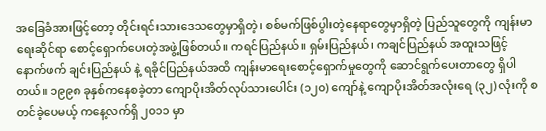အခြေခံအားဖြင့်တော့ တိုင်းရင်းသားဒေသတွေမှာရှိတဲ့၊ စစ်မက်ဖြစ်ပွါးတဲ့နေရာတွေမှာရှိတဲ့ ပြည်သူတွေကို ကျန်းမာရေးဆိုင်ရာ စောင့်ရှောက်ပေးတဲ့အဖွဲ့ဖြစ်တယ်။ ကရင်ပြည်နယ်။ ရှမ်းပြည်နယ်၊ ကချင်ပြည်နယ် အထူးသဖြင့် နောက်ဖက် ချင်းပြည်နယ် နဲ့ ရခိုင်ပြည်နယ်အထိ ကျန်းမာရေးစောင့်ရှောက်မှုတွေကို ဆောင်ရွက်ပေးတာတွေ ရှိပါတယ်။ ၁၉၉၈ ခုနှစ်ကနေစခဲ့တာ ကျောပိုးအိတ်လုပ်သားပေါင်း (၁၂၀) ကျော်နဲ့ ကျောပိုးအိတ်အလုံးရေ (၃၂) လုံးကို စတင်ခဲ့ပေမယ့် ကနေ့လက်ရှိ ၂၀၁၁ မှာ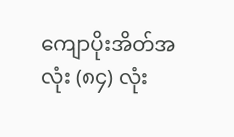ကျောပိုးအိတ်အလုံး (၈၄) လုံး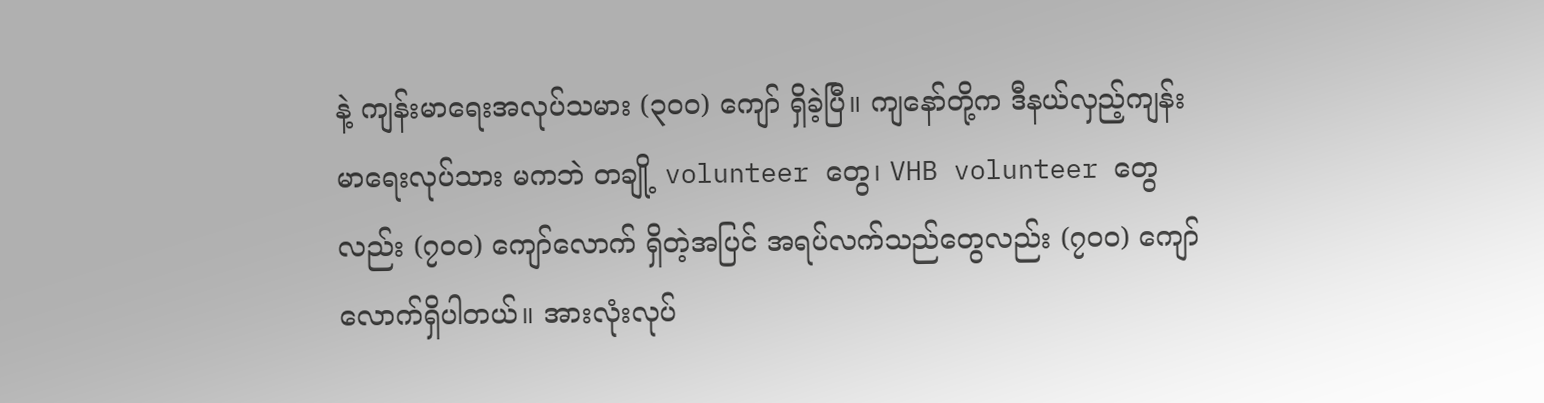နဲ့ ကျန်းမာရေးအလုပ်သမား (၃၀၀) ကျော် ရှိခဲ့ပြီ။ ကျနော်တို့က ဒီနယ်လှည့်ကျန်းမာရေးလုပ်သား မကဘဲ တချို့ volunteer တွေ၊ VHB volunteer တွေလည်း (၇၀၀) ကျော်လောက် ရှိတဲ့အပြင် အရပ်လက်သည်တွေလည်း (၇၀၀) ကျော်လောက်ရှိပါတယ်။ အားလုံးလုပ်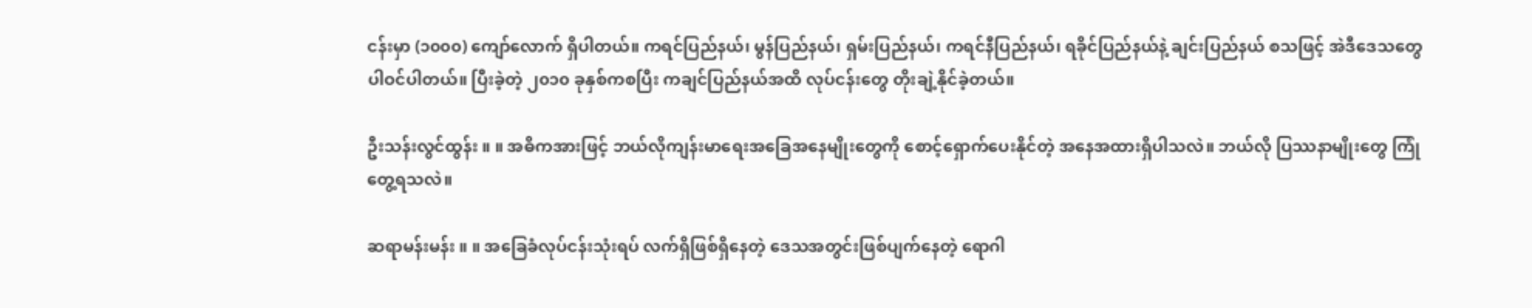ငန်းမှာ (၁၀၀၀) ကျော်လောက် ရှိပါတယ်။ ကရင်ပြည်နယ်၊ မွန်ပြည်နယ်၊ ရှမ်းပြည်နယ်၊ ကရင်နီပြည်နယ်၊ ရခိုင်ပြည်နယ်နဲ့ ချင်းပြည်နယ် စသဖြင့် အဲဒီဒေသတွေ ပါဝင်ပါတယ်။ ပြီးခဲ့တဲ့ ၂၀၁၀ ခုနှစ်ကစပြီး ကချင်ပြည်နယ်အထိ လုပ်ငန်းတွေ တိုးချဲ့နိုင်ခဲ့တယ်။

ဦးသန်းလွင်ထွန်း ။ ။ အဓိကအားဖြင့် ဘယ်လိုကျန်းမာရေးအခြေအနေမျိုးတွေကို စောင့်ရှောက်ပေးနိုင်တဲ့ အနေအထားရှိပါသလဲ။ ဘယ်လို ပြဿနာမျိုးတွေ ကြုံတွေ့ရသလဲ။

ဆရာမန်းမန်း ။ ။ အခြေခံလုပ်ငန်းသုံးရပ် လက်ရှိဖြစ်ရှိနေတဲ့ ဒေသအတွင်းဖြစ်ပျက်နေတဲ့ ရောဂါ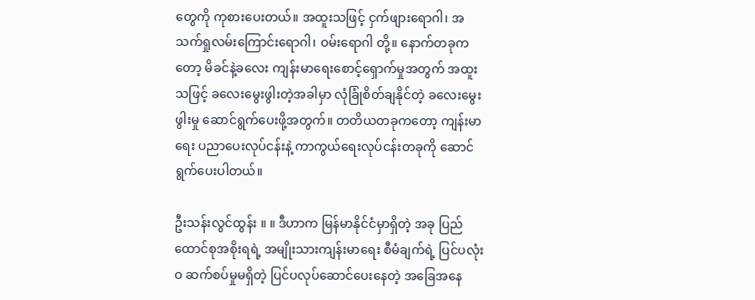တွေကို ကုစားပေးတယ်။ အထူးသဖြင့် ငှက်ဖျားရောဂါ၊ အသက်ရှုလမ်းကြောင်းရောဂါ၊ ဝမ်းရောဂါ တို့။ နောက်တခုကတော့ မိခင်နဲ့ခလေး ကျန်းမာရေးစောင့်ရှောက်မှုအတွက် အထူးသဖြင့် ခလေးမွေးဖွါးတဲ့အခါမှာ လုံခြုံစိတ်ချနိုင်တဲ့ ခလေးမွေးဖွါးမှု ဆောင်ရွက်ပေးဖို့အတွက်။ တတိယတခုကတော့ ကျန်းမာရေး ပညာပေးလုပ်ငန်းနဲ့ ကာကွယ်ရေးလုပ်ငန်းတခုကို ဆောင်ရွက်ပေးပါတယ်။

ဦးသန်းလွင်ထွန်း ။ ။ ဒီဟာက မြန်မာနိုင်ငံမှာရှိတဲ့ အခု ပြည်ထောင်စုအစိုးရရဲ့ အမျိုးသားကျန်းမာရေး စီမံချက်ရဲ့ ပြင်ပလုံးဝ ဆက်စပ်မှုမရှိတဲ့ ပြင်ပလုပ်ဆောင်ပေးနေတဲ့ အခြေအနေ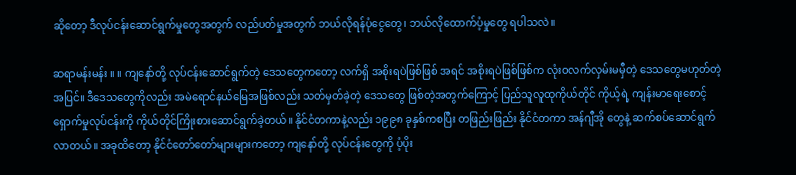ဆိုတော့ ဒီလုပ်ငန်းဆောင်ရွက်မှုတွေအတွက် လည်ပတ်မှုအတွက် ဘယ်လိုရန်ပုံငွေတွေ၊ ဘယ်လိုထောက်ပံ့မှုတွေ ရပါသလဲ။

ဆရာမန်းမန်း ။ ။ ကျနော်တို့ လုပ်ငန်းဆောင်ရွက်တဲ့ ဒေသတွေကတော့ လက်ရှိ အစိုးရပဲဖြစ်ဖြစ် အရင် အစိုးရပဲဖြစ်ဖြစ်က လုံးဝလက်လှမ်းမမှီတဲ့ ဒေသတွေမဟုတ်တဲ့အပြင်။ ဒီဒေသတွေကိုလည်း အမဲရောင်နယ်မြေအဖြစ်လည်း သတ်မှတ်ခဲ့တဲ့ ဒေသတွေ ဖြစ်တဲ့အတွက်ကြောင့် ပြည်သူလူထုကိုယ်တိုင် ကိုယ့်ရဲ့ ကျန်းမာရေးစောင့်ရှောက်မှုလုပ်ငန်းကို ကိုယ်တိုင်ကြိုးစားဆောင်ရွက်ခဲ့တယ်။ နိုင်ငံတကာနဲ့လည်း ၁၉၉၈ ခုနှစ်ကစပြီး တဖြည်းဖြည်း နိုင်ငံတကာ အန်ဂျီအို တွေနဲ့ ဆက်စပ်ဆောင်ရွက်လာတယ်။ အခုထိတော့ နိုင်ငံတော်တော်များများကတော့ ကျနော်တို့ လုပ်ငန်းတွေကို ပံ့ပိုး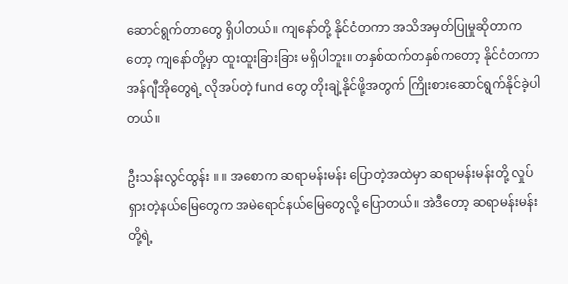ဆောင်ရွက်တာတွေ ရှိပါတယ်။ ကျနော်တို့ နိုင်ငံတကာ အသိအမှတ်ပြုမှုဆိုတာကတော့ ကျနော်တို့မှာ ထူးထူးခြားခြား မရှိပါဘူး။ တနှစ်ထက်တနှစ်ကတော့ နိုင်ငံတကာ အန်ဂျီအိုတွေရဲ့ လိုအပ်တဲ့ fund တွေ တိုးချဲ့နိုင်ဖို့အတွက် ကြိုးစားဆောင်ရွက်နိုင်ခဲ့ပါတယ်။

ဦးသန်းလွင်ထွန်း ။ ။ အစောက ဆရာမန်းမန်း ပြောတဲ့အထဲမှာ ဆရာမန်းမန်းတို့ လှုပ်ရှားတဲ့နယ်မြေတွေက အမဲရောင်နယ်မြေတွေလို့ ပြောတယ်။ အဲဒီတော့ ဆရာမန်းမန်းတို့ရဲ့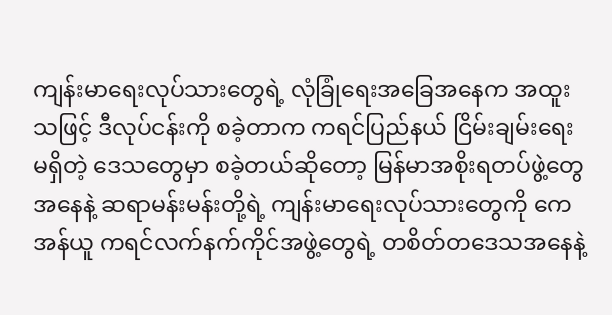ကျန်းမာရေးလုပ်သားတွေရဲ့ လုံခြုံရေးအခြေအနေက အထူးသဖြင့် ဒီလုပ်ငန်းကို စခဲ့တာက ကရင်ပြည်နယ် ငြိမ်းချမ်းရေးမရှိတဲ့ ဒေသတွေမှာ စခဲ့တယ်ဆိုတော့ မြန်မာအစိုးရတပ်ဖွဲ့တွေအနေနဲ့ ဆရာမန်းမန်းတို့ရဲ့ ကျန်းမာရေးလုပ်သားတွေကို ကေအန်ယူ ကရင်လက်နက်ကိုင်အဖွဲ့တွေရဲ့ တစိတ်တဒေသအနေနဲ့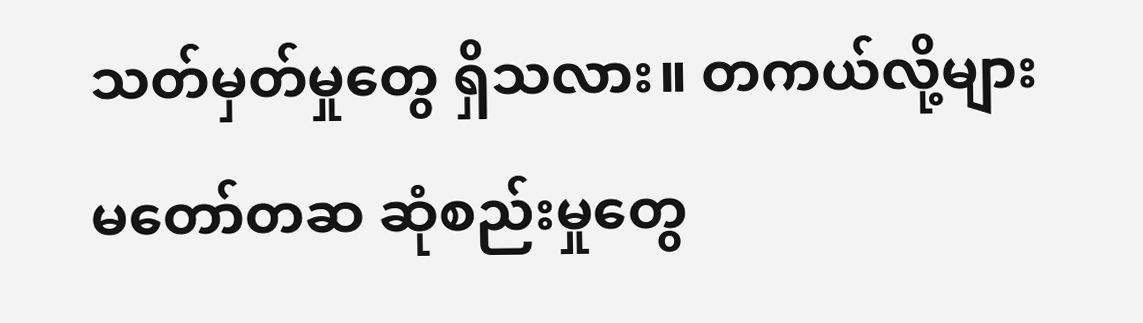သတ်မှတ်မှုတွေ ရှိသလား။ တကယ်လို့များ မတော်တဆ ဆုံစည်းမှုတွေ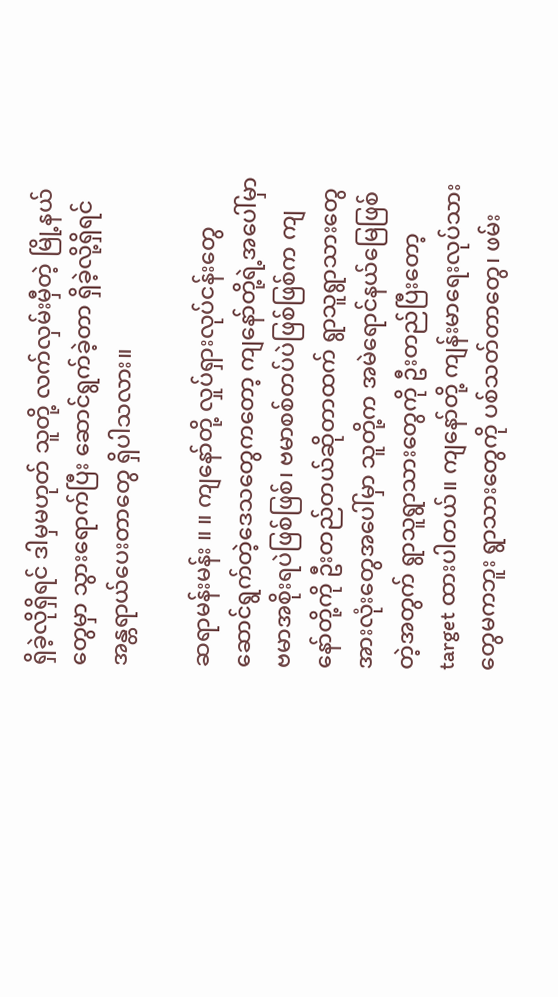ရှိခဲ့လိုရှိရင် ဒါမှမဟုတ် သူတို့ လက်လှမ်းမှီတဲ့ မြို့နယ်တွေမှာ သွားရောက်ပြီး ဆောင်ရွက်ခဲ့တာ ရှိခဲ့လို့ရှိရင် အန္တရာယ်ပေးတာတွေ ရှိပါသလား။

ဆရာမန်းမန်း ။ ။ ကျနော်တို့ လှုပ်ရှားလုပ်ငန်းတွေ ဆောင်ရွက်တဲ့ဒေသတွေကတော့ ကျနော်တို့ရဲ့အပေါ်မှာ ဗမာအစိုးရပဲဖြစ်ဖြစ်၊ ဗမာစစ်တပ်ပဲဖြစ်ဖြစ်က ကျနော်တို့ကို ဦးတည်တယ်ဆိုတာထက် ရွာသူရွာသားတွေအားလုံးတွေအပေါ်မှာ သူတို့က အမဲရောင်နယ်မြေဖြစ်တဲ့အတွက် ရွာသူရွာသားတွေကို ဦးတည်ပြီးတော့ target ထားပါတယ်။ ကျနော်တို့ ကျန်းမာရေးလုပ်သားတွေမကဘူး ရွာသားတွေကို ပစ်သတ်တာတွေ၊ ဖမ်း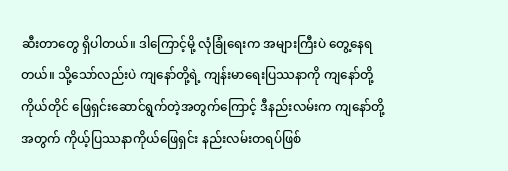ဆီးတာတွေ ရှိပါတယ်။ ဒါကြောင့်မို့ လုံခြုံရေးက အများကြီးပဲ တွေ့နေရတယ်။ သို့သော်လည်းပဲ ကျနော်တို့ရဲ့ ကျန်းမာရေးပြဿနာကို ကျနော်တို့ကိုယ်တိုင် ဖြေရှင်းဆောင်ရွက်တဲ့အတွက်ကြောင့် ဒီနည်းလမ်းက ကျနော်တို့အတွက် ကိုယ့်ပြဿနာကိုယ်ဖြေရှင်း နည်းလမ်းတရပ်ဖြစ်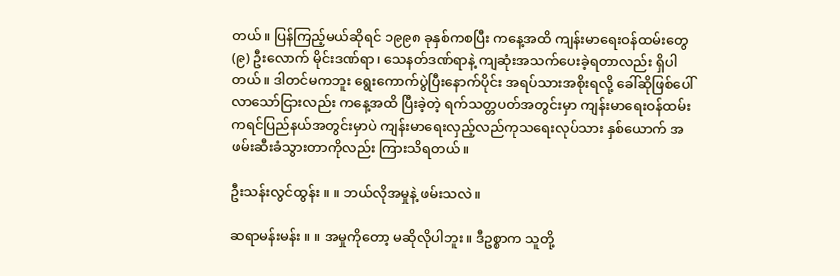တယ်။ ပြန်ကြည့်မယ်ဆိုရင် ၁၉၉၈ ခုနှစ်ကစပြီး ကနေ့အထိ ကျန်းမာရေးဝန်ထမ်းတွေ (၉) ဦးလောက် မိုင်းဒဏ်ရာ၊ သေနတ်ဒဏ်ရာနဲ့ ကျဆုံးအသက်ပေးခဲ့ရတာလည်း ရှိပါတယ်။ ဒါတင်မကဘူး ရွေးကောက်ပွဲပြီးနောက်ပိုင်း အရပ်သားအစိုးရလို့ ခေါ်ဆိုဖြစ်ပေါ်လာသော်ငြားလည်း ကနေ့အထိ ပြီးခဲ့တဲ့ ရက်သတ္တပတ်အတွင်းမှာ ကျန်းမာရေးဝန်ထမ်း ကရင်ပြည်နယ်အတွင်းမှာပဲ ကျန်းမာရေးလှည့်လည်ကုသရေးလုပ်သား နှစ်ယောက် အဖမ်းဆီးခံသွားတာကိုလည်း ကြားသိရတယ်။

ဦးသန်းလွင်ထွန်း ။ ။ ဘယ်လိုအမှုနဲ့ ဖမ်းသလဲ။

ဆရာမန်းမန်း ။ ။ အမှုကိုတော့ မဆိုလိုပါဘူး။ ဒီဥစ္စာက သူတို့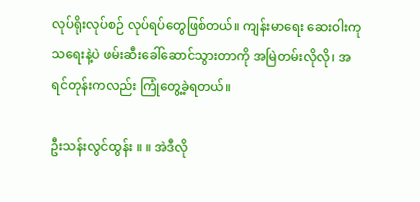လုပ်ရိုးလုပ်စဉ် လုပ်ရပ်တွေဖြစ်တယ်။ ကျန်းမာရေး ဆေးဝါးကုသရေးနဲ့ပဲ ဖမ်းဆီးခေါ်ဆောင်သွားတာကို အမြဲတမ်းလိုလို၊ အရင်တုန်းကလည်း ကြုံတွေ့ခဲ့ရတယ်။

ဦးသန်းလွင်ထွန်း ။ ။ အဲဒီလို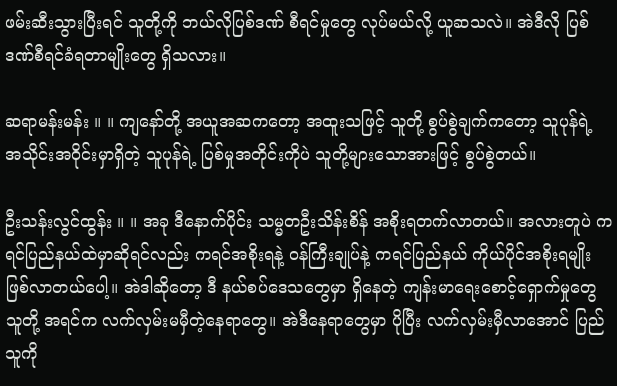ဖမ်းဆီးသွားပြီးရင် သူတို့ကို ဘယ်လိုပြစ်ဒဏ် စီရင်မှုတွေ လုပ်မယ်လို့ ယူဆသလဲ။ အဲဒီလို ပြစ်ဒဏ်စီရင်ခံရတာမျိုးတွေ ရှိသလား။

ဆရာမန်းမန်း ။ ။ ကျနော်တို့ အယူအဆကတော့ အထူးသဖြင့် သူတို့ စွပ်စွဲချက်ကတော့ သူပုန်ရဲ့ အသိုင်းအဝိုင်းမှာရှိတဲ့ သူပုန်ရဲ့ ပြစ်မှုအတိုင်းကိုပဲ သူတို့များသောအားဖြင့် စွပ်စွဲတယ်။

ဦးသန်းလွင်ထွန်း ။ ။ အခု ဒီနောက်ပိုင်း သမ္မတဦးသိန်းစိန် အစိုးရတက်လာတယ်။ အလားတူပဲ ကရင်ပြည်နယ်ထဲမှာဆိုရင်လည်း ကရင်အစိုးရနဲ့ ဝန်ကြီးချုပ်နဲ့ ကရင်ပြည်နယ် ကိုယ်ပိုင်အစိုးရမျိုး ဖြစ်လာတယ်ပေါ့။ အဲဒါဆိုတော့ ဒီ နယ်စပ်ဒေသတွေမှာ ရှိနေတဲ့ ကျန်းမာရေးစောင့်ရှောက်မှုတွေ သူတို့ အရင်က လက်လှမ်းမမှီတဲ့နေရာတွေ။ အဲဒီနေရာတွေမှာ ပိုပြီး လက်လှမ်းမှီလာအောင် ပြည်သူကို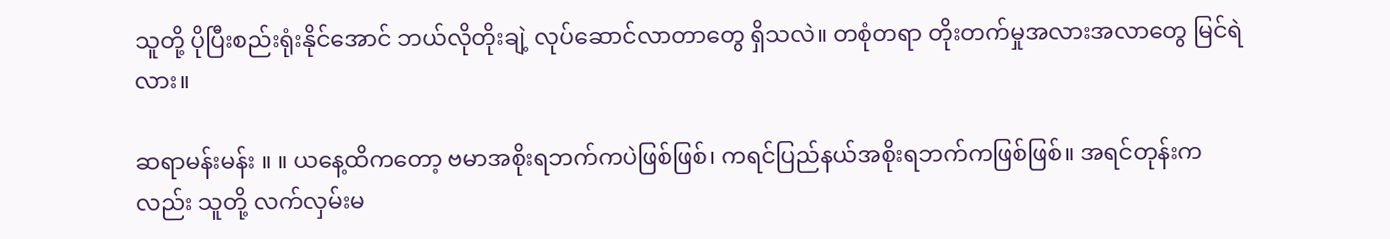သူတို့ ပိုပြီးစည်းရုံးနိုင်အောင် ဘယ်လိုတိုးချဲ့ လုပ်ဆောင်လာတာတွေ ရှိသလဲ။ တစုံတရာ တိုးတက်မှုအလားအလာတွေ မြင်ရဲလား။

ဆရာမန်းမန်း ။ ။ ယနေ့ထိကတော့ ဗမာအစိုးရဘက်ကပဲဖြစ်ဖြစ်၊ ကရင်ပြည်နယ်အစိုးရဘက်ကဖြစ်ဖြစ်။ အရင်တုန်းကလည်း သူတို့ လက်လှမ်းမ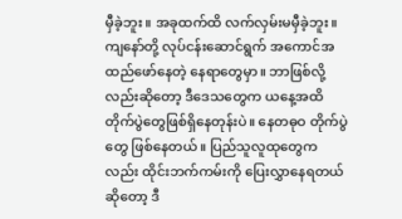မှီခဲ့ဘူး။ အခုထက်ထိ လက်လှမ်းမမှီခဲ့ဘူး။ ကျနော်တို့ လုပ်ငန်းဆောင်ရွက် အကောင်အထည်ဖော်နေတဲ့ နေရာတွေမှာ။ ဘာဖြစ်လို့လည်းဆိုတော့ ဒီဒေသတွေက ယနေ့အထိ တိုက်ပွဲတွေဖြစ်ရှိနေတုန်းပဲ။ နေတဓုဝ တိုက်ပွဲတွေ ဖြစ်နေတယ်။ ပြည်သူလူထုတွေကလည်း ထိုင်းဘက်ကမ်းကို ပြေးလွှာနေရတယ်ဆိုတော့ ဒီ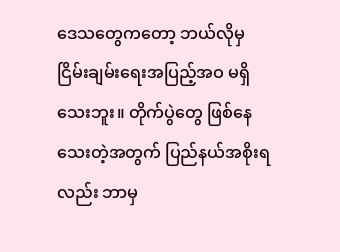ဒေသတွေကတော့ ဘယ်လိုမှ ငြိမ်းချမ်းရေးအပြည့်အဝ မရှိသေးဘူး။ တိုက်ပွဲတွေ ဖြစ်နေသေးတဲ့အတွက် ပြည်နယ်အစိုးရလည်း ဘာမှ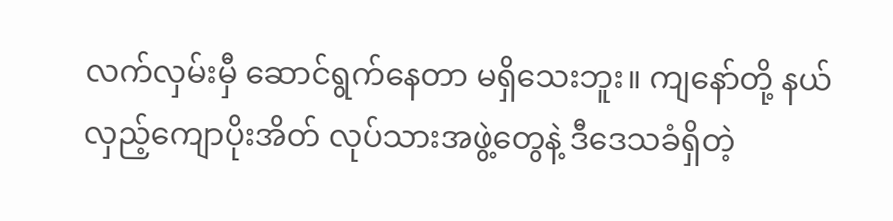လက်လှမ်းမှီ ဆောင်ရွက်နေတာ မရှိသေးဘူး။ ကျနော်တို့ နယ်လှည့်ကျောပိုးအိတ် လုပ်သားအဖွဲ့တွေနဲ့ ဒီဒေသခံရှိတဲ့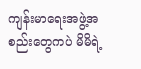ကျန်းမာရေးအဖွဲ့အစည်းတွေကပဲ မိမိရဲ့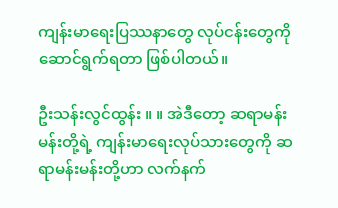ကျန်းမာရေးပြဿနာတွေ လုပ်ငန်းတွေကို ဆောင်ရွက်ရတာ ဖြစ်ပါတယ်။

ဦးသန်းလွင်ထွန်း ။ ။ အဲဒီတော့ ဆရာမန်းမန်းတို့ရဲ့ ကျန်းမာရေးလုပ်သားတွေကို ဆရာမန်းမန်းတို့ဟာ လက်နက်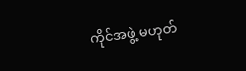ကိုင်အဖွဲ့ မဟုတ်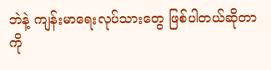ဘဲနဲ့ ကျန်းမာရေးလုပ်သားတွေ ဖြစ်ပါတယ်ဆိုတာကို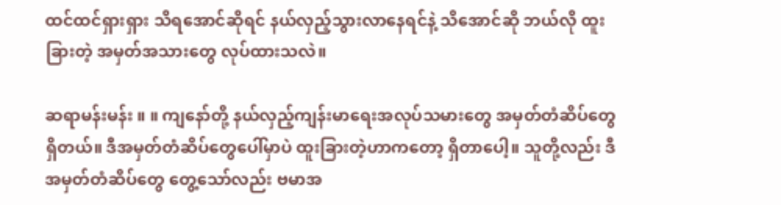ထင်ထင်ရှားရှား သိရအောင်ဆိုရင် နယ်လှည့်သွားလာနေရင်နဲ့ သိအောင်ဆို ဘယ်လို ထူးခြားတဲ့ အမှတ်အသားတွေ လုပ်ထားသလဲ။

ဆရာမန်းမန်း ။ ။ ကျနော်တို့ နယ်လှည့်ကျန်းမာရေးအလုပ်သမားတွေ အမှတ်တံဆိပ်တွေ ရှိတယ်။ ဒီအမှတ်တံဆိပ်တွေပေါ်မှာပဲ ထူးခြားတဲ့ဟာကတော့ ရှိတာပေါ့။ သူတို့လည်း ဒီအမှတ်တံဆိပ်တွေ တွေ့သော်လည်း ဗမာအ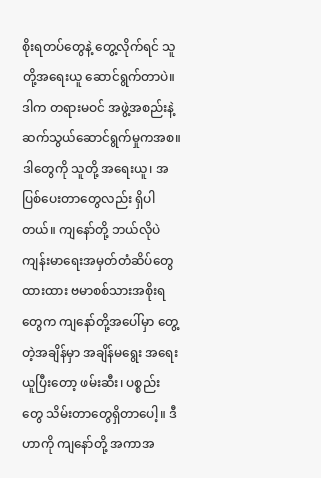စိုးရတပ်တွေနဲ့ တွေ့လိုက်ရင် သူတို့အရေးယူ ဆောင်ရွက်တာပဲ။ ဒါက တရားမဝင် အဖွဲ့အစည်းနဲ့ ဆက်သွယ်ဆောင်ရွက်မှုကအစ။ ဒါတွေကို သူတို့ အရေးယူ၊ အပြစ်ပေးတာတွေလည်း ရှိပါတယ်။ ကျနော်တို့ ဘယ်လိုပဲ ကျန်းမာရေးအမှတ်တံဆိပ်တွေထားထား ဗမာစစ်သားအစိုးရတွေက ကျနော်တို့အပေါ်မှာ တွေ့တဲ့အချိန်မှာ အချိန်မရွေး အရေးယူပြီးတော့ ဖမ်းဆီး၊ ပစ္စည်းတွေ သိမ်းတာတွေရှိတာပေါ့။ ဒီဟာကို ကျနော်တို့ အကာအ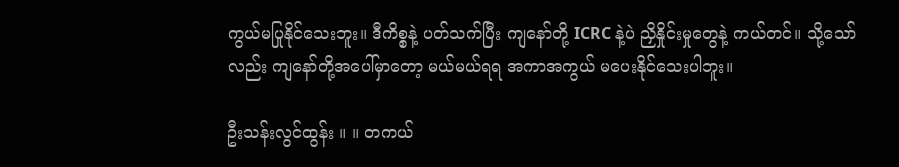ကွယ်မပြုနိုင်သေးဘူး။ ဒီကိစ္စနဲ့ ပတ်သက်ပြီး ကျနော်တို့ ICRC နဲ့ပဲ ညှိနှိုင်းမှုတွေနဲ့ ကယ်တင်။ သို့သော်လည်း ကျနော်တို့အပေါ်မှာတော့ မယ်မယ်ရရ အကာအကွယ် မပေးနိုင်သေးပါဘူး။

ဦးသန်းလွင်ထွန်း ။ ။ တကယ်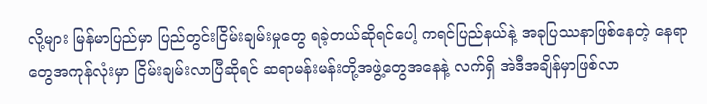လို့များ မြန်မာပြည်မှာ ပြည်တွင်းငြိမ်းချမ်းမှုတွေ ရခဲ့တယ်ဆိုရင်ပေါ့ ကရင်ပြည်နယ်နဲ့ အခုပြဿနာဖြစ်နေတဲ့ နေရာတွေအကုန်လုံးမှာ ငြိမ်းချမ်းလာပြီဆိုရင် ဆရာမန်းမန်းတို့အဖွဲ့တွေအနေနဲ့ လက်ရှိ အဲဒီအချိန်မှာဖြစ်လာ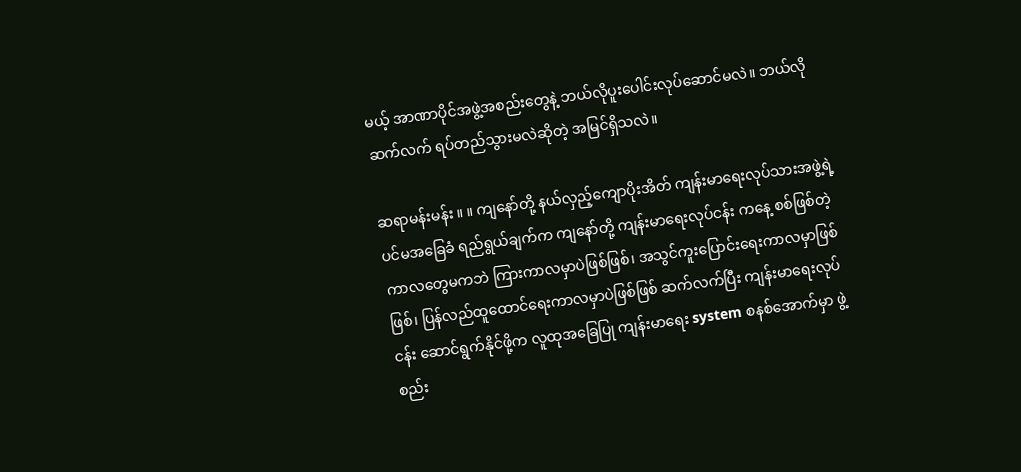မယ့် အာဏာပိုင်အဖွဲ့အစည်းတွေနဲ့ ဘယ်လိုပူးပေါင်းလုပ်ဆောင်မလဲ။ ဘယ်လိုဆက်လက် ရပ်တည်သွားမလဲဆိုတဲ့ အမြင်ရှိသလဲ။

ဆရာမန်းမန်း ။ ။ ကျနော်တို့ နယ်လှည့်ကျောပိုးအိတ် ကျန်းမာရေးလုပ်သားအဖွဲ့ရဲ့ ပင်မအခြေခံ ရည်ရွယ်ချက်က ကျနော်တို့ ကျန်းမာရေးလုပ်ငန်း ကနေ့ စစ်ဖြစ်တဲ့ကာလတွေမကဘဲ ကြားကာလမှာပဲဖြစ်ဖြစ်၊ အသွင်ကူးပြောင်းရေးကာလမှာဖြစ်ဖြစ်၊ ပြန်လည်ထူထောင်ရေးကာလမှာပဲဖြစ်ဖြစ် ဆက်လက်ပြီး ကျန်းမာရေးလုပ်ငန်း ဆောင်ရွက်နိုင်ဖို့က လူထုအခြေပြု ကျန်းမာရေး system စနစ်အောက်မှာ ဖွဲ့စည်း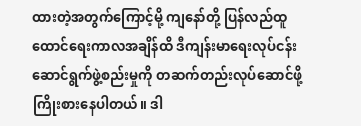ထားတဲ့အတွက်ကြောင့်မို့ ကျနော်တို့ ပြန်လည်ထူထောင်ရေးကာလအချိန်ထိ ဒီကျန်းမာရေးလုပ်ငန်း ဆောင်ရွက်ဖွဲ့စည်းမှုကို တဆက်တည်းလုပ်ဆောင်ဖို့ ကြိုးစားနေပါတယ်။ ဒါ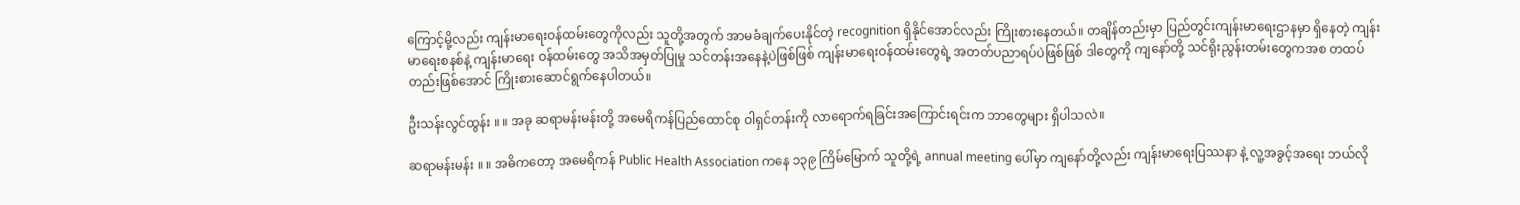ကြောင့်မို့လည်း ကျန်းမာရေးဝန်ထမ်းတွေကိုလည်း သူတို့အတွက် အာမခံချက်ပေးနိုင်တဲ့ recognition ရှိနိုင်အောင်လည်း ကြိုးစားနေတယ်။ တချိန်တည်းမှာ ပြည်တွင်းကျန်းမာရေးဌာနမှာ ရှိနေတဲ့ ကျန်းမာရေးစနစ်နဲ့ ကျန်းမာရေး ဝန်ထမ်းတွေ အသိအမှတ်ပြုမှု သင်တန်းအနေနဲ့ပဲဖြစ်ဖြစ် ကျန်းမာရေးဝန်ထမ်းတွေရဲ့ အတတ်ပညာရပ်ပဲဖြစ်ဖြစ် ဒါတွေကို ကျနော်တို့ သင်ရိုးညွန်းတမ်းတွေကအစ တထပ်တည်းဖြစ်အောင် ကြိုးစားဆောင်ရွက်နေပါတယ်။

ဦးသန်းလွင်ထွန်း ။ ။ အခု ဆရာမန်းမန်းတို့ အမေရိကန်ပြည်ထောင်စု ဝါရှင်တန်းကို လာရောက်ရခြင်းအကြောင်းရင်းက ဘာတွေများ ရှိပါသလဲ။

ဆရာမန်းမန်း ။ ။ အဓိကတော့ အမေရိကန် Public Health Association ကနေ ၁၃၉ ကြိမ်မြောက် သူတို့ရဲ့ annual meeting ပေါ်မှာ ကျနော်တို့လည်း ကျန်းမာရေးပြဿနာ နဲ့ လူ့အခွင့်အရေး ဘယ်လို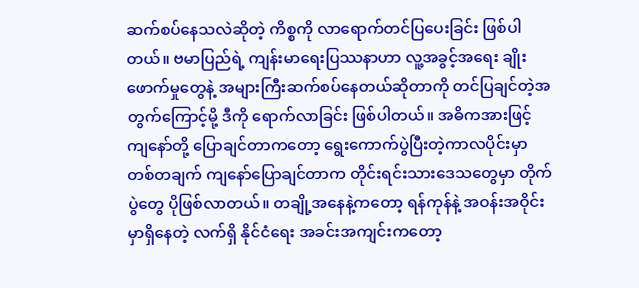ဆက်စပ်နေသလဲဆိုတဲ့ ကိစ္စကို လာရောက်တင်ပြပေးခြင်း ဖြစ်ပါတယ်။ ဗမာပြည်ရဲ့ ကျန်းမာရေးပြဿနာဟာ လူ့အခွင့်အရေး ချိုးဖောက်မှုတွေနဲ့ အများကြီးဆက်စပ်နေတယ်ဆိုတာကို တင်ပြချင်တဲ့အတွက်ကြောင့်မို့ ဒီကို ရောက်လာခြင်း ဖြစ်ပါတယ်။ အဓိကအားဖြင့် ကျနော်တို့ ပြောချင်တာကတော့ ရွေးကောက်ပွဲပြီးတဲ့ကာလပိုင်းမှာ တစ်တချက် ကျနော်ပြောချင်တာက တိုင်းရင်းသားဒေသတွေမှာ တိုက်ပွဲတွေ ပိုဖြစ်လာတယ်။ တချို့အနေနဲ့ကတော့ ရန်ကုန်နဲ့ အဝန်းအဝိုင်းမှာရှိနေတဲ့ လက်ရှိ နိုင်ငံရေး အခင်းအကျင်းကတော့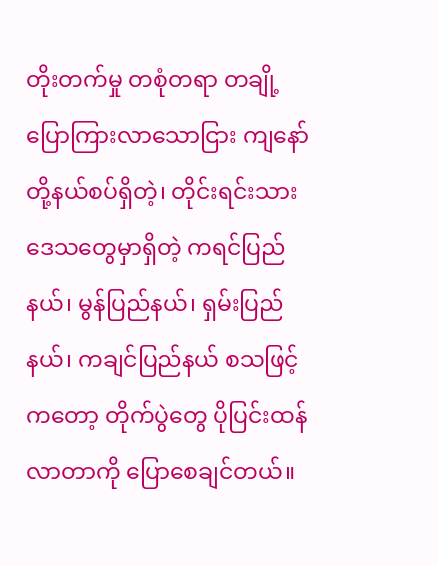တိုးတက်မှု တစုံတရာ တချို့ ပြောကြားလာသောငြား ကျနော်တို့နယ်စပ်ရှိတဲ့၊ တိုင်းရင်းသားဒေသတွေမှာရှိတဲ့ ကရင်ပြည်နယ်၊ မွန်ပြည်နယ်၊ ရှမ်းပြည်နယ်၊ ကချင်ပြည်နယ် စသဖြင့်ကတော့ တိုက်ပွဲတွေ ပိုပြင်းထန်လာတာကို ပြောစေချင်တယ်။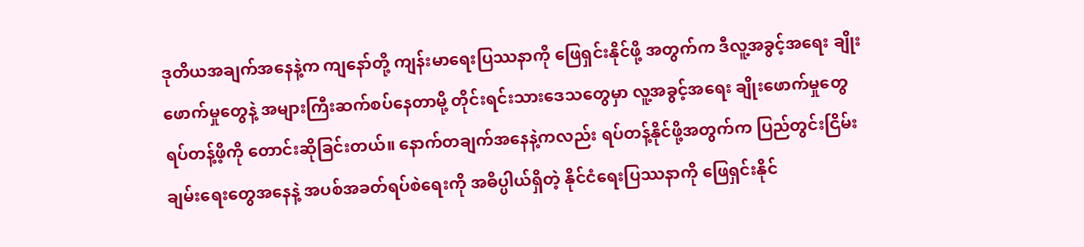ဒုတိယအချက်အနေနဲ့က ကျနော်တို့ ကျန်းမာရေးပြဿနာကို ဖြေရှင်းနိုင်ဖို့ အတွက်က ဒီလူ့အခွင့်အရေး ချိုးဖောက်မှုတွေနဲ့ အများကြီးဆက်စပ်နေတာမို့ တိုင်းရင်းသားဒေသတွေမှာ လူ့အခွင့်အရေး ချိုးဖောက်မှုတွေ ရပ်တန့်ဖိ့ကို တောင်းဆိုခြင်းတယ်။ နောက်တချက်အနေနဲ့ကလည်း ရပ်တန့်နိုင်ဖို့အတွက်က ပြည်တွင်းငြိမ်းချမ်းရေးတွေအနေနဲ့ အပစ်အခတ်ရပ်စဲရေးကို အဓိပ္ပါယ်ရှိတဲ့ နိုင်ငံရေးပြဿနာကို ဖြေရှင်းနိုင်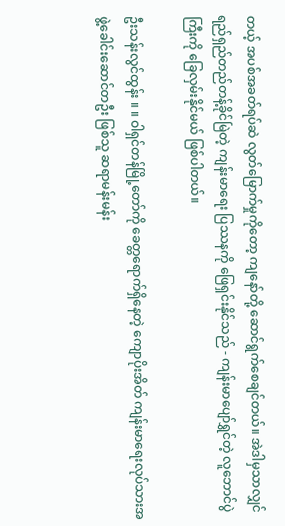တယ့် အပစ်အခတ်ရပ်ဆဲ လွတ်မြောက်မှုကိုတော့ ကျနော်တို့ ဆောင်ရွက်စေချင်တယ်။ အဲဒါမှသာလျှင် ရည်ရှည်တည်တန့်ခိုင်မြဲတဲ့ ကျန်းမာရေး ပြဿနကို ဖြေရှင်းနိုင်သည် - ကျန်းမာပျော်ရွှင်တဲ့ လူဘောင်ပွဲကြီးကို ခြေလှမ်းနိုင်မယ် ဖြစ်ပါတယ်။

ဦးသန်းလွင်ထွန်း ။ ။ ဝါရှင်တန်မြို့တော်ကို ခေတ္တရောက်ရှိနေတဲ့ ကျောပိုးအိတ် ကျန်းမာရေးလုပ်သားအဖွဲ့ခေါင်းဆောင်တဦး ဖြစ်သူ ဆရာမန်းမန်း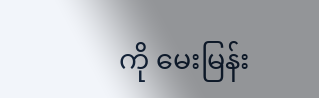ကို မေးမြန်း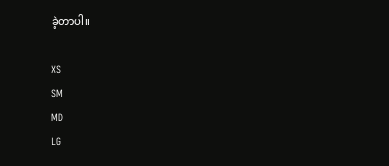ခဲ့တာပါ။

XS
SM
MD
LG